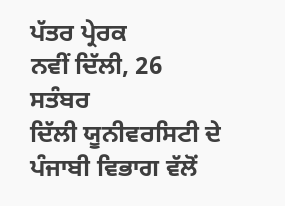ਪੱਤਰ ਪ੍ਰੇਰਕ
ਨਵੀਂ ਦਿੱਲੀ, 26 ਸਤੰਬਰ
ਦਿੱਲੀ ਯੂਨੀਵਰਸਿਟੀ ਦੇ ਪੰਜਾਬੀ ਵਿਭਾਗ ਵੱਲੋਂ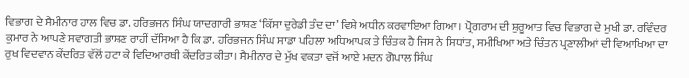ਵਿਭਾਗ ਦੇ ਸੈਮੀਨਾਰ ਹਾਲ ਵਿਚ ਡਾ. ਹਰਿਭਜਨ ਸਿੰਘ ਯਾਦਗਾਰੀ ਭਾਸ਼ਣ ‘ਕਿੱਸਾ ਦੁਰੇਡੀ ਤੰਦ ਦਾ’ ਵਿਸ਼ੇ ਅਧੀਨ ਕਰਵਾਇਆ ਗਿਆ। ਪ੍ਰੋਗਰਾਮ ਦੀ ਸ਼ੁਰੂਆਤ ਵਿਚ ਵਿਭਾਗ ਦੇ ਮੁਖੀ ਡਾ. ਰਵਿੰਦਰ ਕੁਮਾਰ ਨੇ ਆਪਣੇ ਸਵਾਗਤੀ ਭਾਸ਼ਣ ਰਾਹੀਂ ਦੱਸਿਆ ਹੈ ਕਿ ਡਾ. ਹਰਿਭਜਨ ਸਿੰਘ ਸਾਡਾ ਪਹਿਲਾ ਅਧਿਆਪਕ ਤੇ ਚਿੰਤਕ ਹੈ ਜਿਸ ਨੇ ਸਿਧਾਂਤ, ਸਮੀਖਿਆ ਅਤੇ ਚਿੰਤਨ ਪ੍ਰਣਾਲੀਆਂ ਦੀ ਵਿਆਖਿਆ ਦਾ ਰੁਖ ਵਿਦਵਾਨ ਕੇਂਦਰਿਤ ਵੱਲੋਂ ਹਟਾ ਕੇ ਵਿਦਿਆਰਥੀ ਕੇਂਦਰਿਤ ਕੀਤਾ। ਸੈਮੀਨਾਰ ਦੇ ਮੁੱਖ ਵਕਤਾ ਵਜੋਂ ਆਏ ਮਦਨ ਗੋਪਾਲ ਸਿੰਘ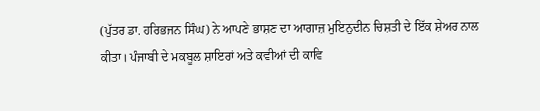(ਪੁੱਤਰ ਡਾ. ਹਰਿਭਜਨ ਸਿੰਘ) ਨੇ ਆਪਣੇ ਭਾਸ਼ਣ ਦਾ ਆਗਾਜ਼ ਮੁਇਨੁਦੀਨ ਚਿਸ਼ਤੀ ਦੇ ਇੱਕ ਸ਼ੇਅਰ ਨਾਲ ਕੀਤਾ। ਪੰਜਾਬੀ ਦੇ ਮਕਬੂਲ ਸ਼ਾਇਰਾਂ ਅਤੇ ਕਵੀਆਂ ਦੀ ਕਾਵਿ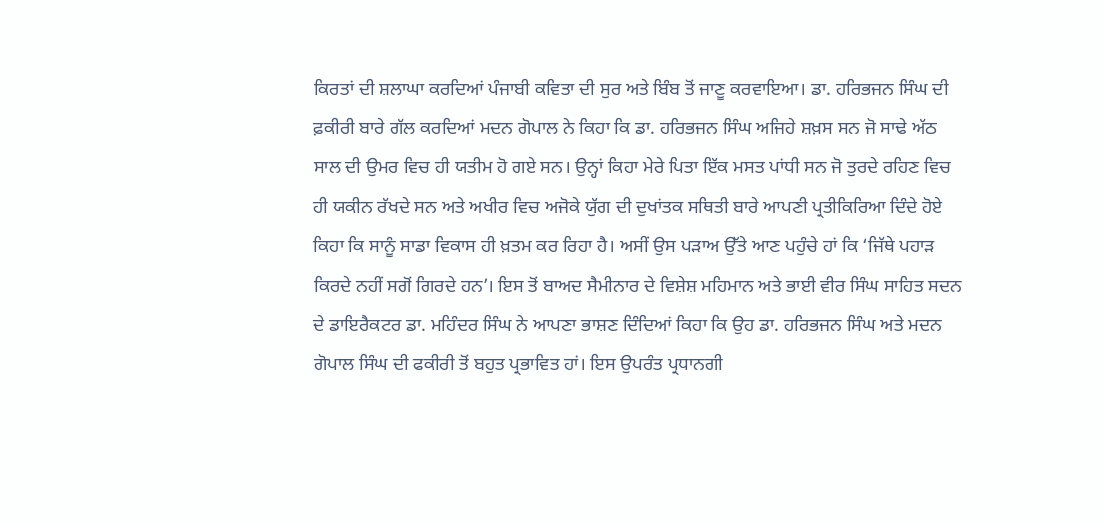ਕਿਰਤਾਂ ਦੀ ਸ਼ਲਾਘਾ ਕਰਦਿਆਂ ਪੰਜਾਬੀ ਕਵਿਤਾ ਦੀ ਸੁਰ ਅਤੇ ਬਿੰਬ ਤੋਂ ਜਾਣੂ ਕਰਵਾਇਆ। ਡਾ. ਹਰਿਭਜਨ ਸਿੰਘ ਦੀ ਫ਼ਕੀਰੀ ਬਾਰੇ ਗੱਲ ਕਰਦਿਆਂ ਮਦਨ ਗੋਪਾਲ ਨੇ ਕਿਹਾ ਕਿ ਡਾ. ਹਰਿਭਜਨ ਸਿੰਘ ਅਜਿਹੇ ਸ਼ਖ਼ਸ ਸਨ ਜੋ ਸਾਢੇ ਅੱਠ ਸਾਲ ਦੀ ਉਮਰ ਵਿਚ ਹੀ ਯਤੀਮ ਹੋ ਗਏ ਸਨ। ਉਨ੍ਹਾਂ ਕਿਹਾ ਮੇਰੇ ਪਿਤਾ ਇੱਕ ਮਸਤ ਪਾਂਧੀ ਸਨ ਜੋ ਤੁਰਦੇ ਰਹਿਣ ਵਿਚ ਹੀ ਯਕੀਨ ਰੱਖਦੇ ਸਨ ਅਤੇ ਅਖੀਰ ਵਿਚ ਅਜੋਕੇ ਯੁੱਗ ਦੀ ਦੁਖਾਂਤਕ ਸਥਿਤੀ ਬਾਰੇ ਆਪਣੀ ਪ੍ਰਤੀਕਿਰਿਆ ਦਿੰਦੇ ਹੋਏ ਕਿਹਾ ਕਿ ਸਾਨੂੰ ਸਾਡਾ ਵਿਕਾਸ ਹੀ ਖ਼ਤਮ ਕਰ ਰਿਹਾ ਹੈ। ਅਸੀਂ ਉਸ ਪੜਾਅ ਉੱਤੇ ਆਣ ਪਹੁੰਚੇ ਹਾਂ ਕਿ ‘ਜਿੱਥੇ ਪਹਾੜ ਕਿਰਦੇ ਨਹੀਂ ਸਗੋਂ ਗਿਰਦੇ ਹਨ’। ਇਸ ਤੋਂ ਬਾਅਦ ਸੈਮੀਨਾਰ ਦੇ ਵਿਸ਼ੇਸ਼ ਮਹਿਮਾਨ ਅਤੇ ਭਾਈ ਵੀਰ ਸਿੰਘ ਸਾਹਿਤ ਸਦਨ ਦੇ ਡਾਇਰੈਕਟਰ ਡਾ. ਮਹਿੰਦਰ ਸਿੰਘ ਨੇ ਆਪਣਾ ਭਾਸ਼ਣ ਦਿੰਦਿਆਂ ਕਿਹਾ ਕਿ ਉਹ ਡਾ. ਹਰਿਭਜਨ ਸਿੰਘ ਅਤੇ ਮਦਨ ਗੋਪਾਲ ਸਿੰਘ ਦੀ ਫਕੀਰੀ ਤੋਂ ਬਹੁਤ ਪ੍ਰਭਾਵਿਤ ਹਾਂ। ਇਸ ਉਪਰੰਤ ਪ੍ਰਧਾਨਗੀ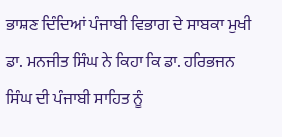ਭਾਸ਼ਣ ਦਿੰਦਿਆਂ ਪੰਜਾਬੀ ਵਿਭਾਗ ਦੇ ਸਾਬਕਾ ਮੁਖੀ ਡਾ. ਮਨਜੀਤ ਸਿੰਘ ਨੇ ਕਿਹਾ ਕਿ ਡਾ. ਹਰਿਭਜਨ ਸਿੰਘ ਦੀ ਪੰਜਾਬੀ ਸਾਹਿਤ ਨੂੰ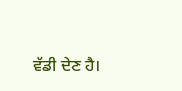ਵੱਡੀ ਦੇਣ ਹੈ।